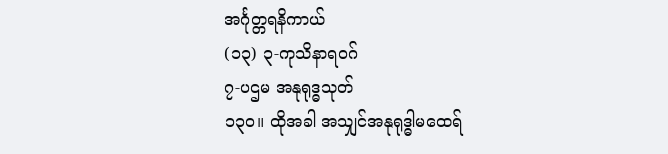အင်္ဂုတ္တရနိကာယ်
(၁၃) ၃-ကုသိနာရဝဂ်
၇-ပဌမ အနုရုဒ္ဓသုတ်
၁၃ဝ။ ထိုအခါ အသျှင်အနုရုဒ္ဓါမထေရ်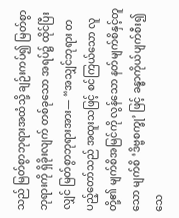သည် မြတ်စွာဘုရားအထံသို့ ချဉ်းကပ်၍ မြတ်စွာဘုရားကို ရှိခိုးလျက် တစ်ခုသော အရပ်၌ ထိုင်ပြီးလျှင် မြတ်စွာဘုရားအား— “အသျှင်ဘုရား တပည့်တော်သည် အထူးသဖြင့် စင်ကြယ်သော လူတို့၏ မျက်စိအမြင်ကို လွန်သော နတ်မျက်စိနှင့်တူသော မျက်စိ ‘ဒိဗ္ဗစက္ခု’ ဖြင့် ခန္ဓာကိုယ်ပျက်စီး၍ သေ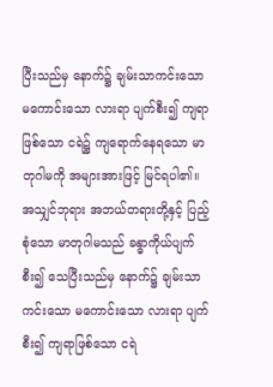ပြီးသည်မှ နောက်၌ ချမ်းသာကင်းသော မကောင်းသော လားရာ ပျက်စီး၍ ကျရာဖြစ်သော ငရဲ၌ ကျရောက်နေရသော မာတုဂါမကို အများအားဖြင့် မြင်ရပါ၏။ အသျှင်ဘုရား အဘယ်တရားတို့နှင့် ပြည့်စုံသော မာတုဂါမသည် ခန္ဓာကိုယ်ပျက်စီး၍ သေပြီးသည်မှ နောက်၌ ချမ်းသာကင်းသော မကောင်းသော လားရာ ပျက်စီး၍ ကျရာဖြစ်သော ငရဲ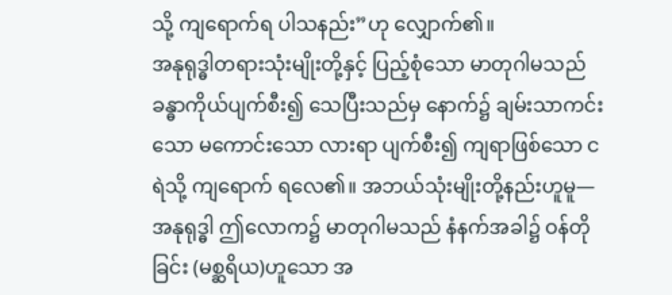သို့ ကျရောက်ရ ပါသနည်း”ဟု လျှောက်၏။
အနုရုဒ္ဓါတရားသုံးမျိုးတို့နှင့် ပြည့်စုံသော မာတုဂါမသည် ခန္ဓာကိုယ်ပျက်စီး၍ သေပြီးသည်မှ နောက်၌ ချမ်းသာကင်းသော မကောင်းသော လားရာ ပျက်စီး၍ ကျရာဖြစ်သော ငရဲသို့ ကျရောက် ရလေ၏။ အဘယ်သုံးမျိုးတို့နည်းဟူမူ— အနုရုဒ္ဓါ ဤလောက၌ မာတုဂါမသည် နံနက်အခါ၌ ဝန်တိုခြင်း (မစ္ဆရိယ)ဟူသော အ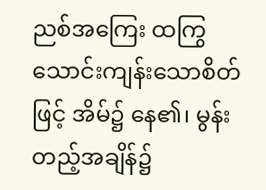ညစ်အကြေး ထကြွသောင်းကျန်းသောစိတ်ဖြင့် အိမ်၌ နေ၏၊ မွန်းတည့်အချိန်၌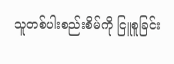သူတစ်ပါးစည်းစိမ်ကို ငြူစူခြင်း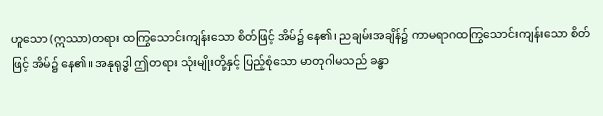ဟူသော (ဣဿာ)တရား ထကြွသောင်းကျန်းသော စိတ်ဖြင့် အိမ်၌ နေ၏၊ ညချမ်းအချိန်၌ ကာမရာဂထကြွသောင်းကျန်းသော စိတ်ဖြင့် အိမ်၌ နေ၏။ အနုရုဒ္ဓါ ဤတရား သုံးမျိုးတို့နှင့် ပြည့်စုံသော မာတုဂါမသည် ခန္ဓာ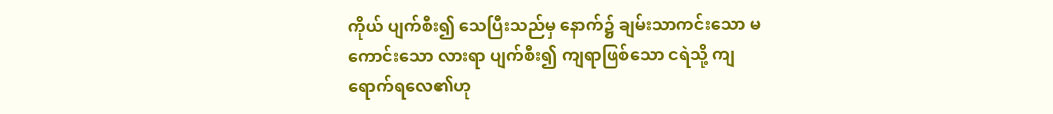ကိုယ် ပျက်စီး၍ သေပြီးသည်မှ နောက်၌ ချမ်းသာကင်းသော မကောင်းသော လားရာ ပျက်စီး၍ ကျရာဖြစ်သော ငရဲသို့ ကျရောက်ရလေ၏ဟု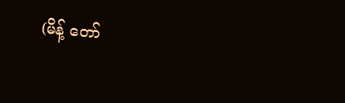(မိန့် တော်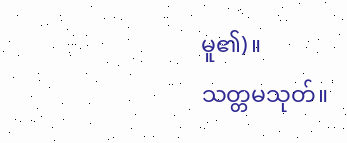မူ၏)။
သတ္တမသုတ်။